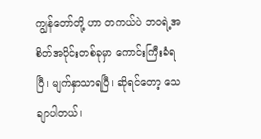ကျွန်တော်တို့ ဟာ တကယ်ပဲ ဘဝရဲ့အစိတ်အပိုင်းတစ်ခုမှာ ကောင်းကြီးခံရပြီ၊ မျက်နှာသာရပြီ၊ ဆိုရင်တော့ သေချာပါတယ်၊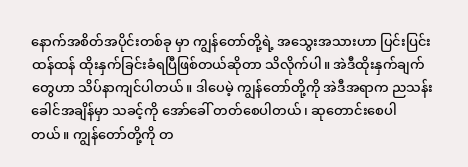နောက်အစိတ်အပိုင်းတစ်ခု မှာ ကျွန်တော်တို့ရဲ့ အသွေးအသားဟာ ပြင်းပြင်းထန်ထန် ထိုးနှက်ခြင်းခံရပြီဖြစ်တယ်ဆိုတာ သိလိုက်ပါ။ အဲဒီထိုးနှက်ချက်တွေဟာ သိပ်နာကျင်ပါတယ်။ ဒါပေမဲ့ ကျွန်တော်တို့ကို အဲဒီအရာက ညသန်းခေါင်အချိန်မှာ သခင့်ကို အော်ခေါ် တတ်စေပါတယ်၊ ဆုတောင်းစေပါတယ်။ ကျွန်တော်တို့ကို တ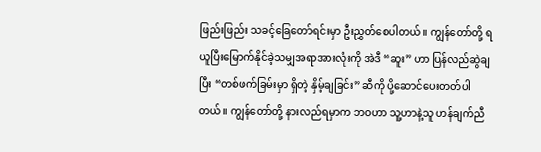ဖြည်းဖြည်း သခင့်ခြေတော်ရင်းမှာ ဦးညွှတ်စေပါတယ်။ ကျွန်တော်တို့ ရယူပြီးမြောက်နိုင်ခဲ့သမျှအရာအားလုံးကို အဲဒီ “ဆူး” ဟာ ပြန်လည်ဆွဲချပြီး “တစ်ဖက်ခြမ်းမှာ ရှိတဲ့ နှိမ့်ချခြင်း” ဆီကို ပို့ဆောင်ပေးတတ်ပါတယ်။ ကျွန်တော်တို့ နားလည်ရမှာက ဘဝဟာ သူ့ဟာနဲ့သူ ဟန်ချက်ညီ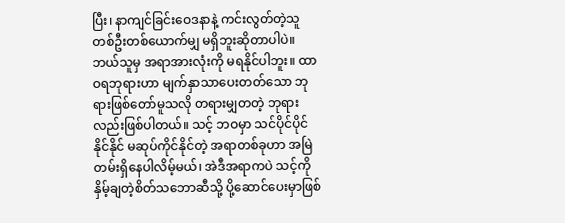ပြီး၊ နာကျင်ခြင်းဝေဒနာနဲ့ ကင်းလွတ်တဲ့သူ တစ်ဦးတစ်ယောက်မျှ မရှိဘူးဆိုတာပါပဲ။ ဘယ်သူမှ အရာအားလုံးကို မရနိုင်ပါဘူး။ ထာဝရဘုရားဟာ မျက်နှာသာပေးတတ်သော ဘုရားဖြစ်တော်မူသလို တရားမျှတတဲ့ ဘုရားလည်းဖြစ်ပါတယ်။ သင့် ဘဝမှာ သင်ပိုင်ပိုင်နိုင်နိုင် မဆုပ်ကိုင်နိုင်တဲ့ အရာတစ်ခုဟာ အမြဲတမ်းရှိနေပါလိမ့်မယ်၊ အဲဒီအရာကပဲ သင့်ကို နှိမ့်ချတဲ့စိတ်သဘောဆီသို့ ပို့ဆောင်ပေးမှာဖြစ်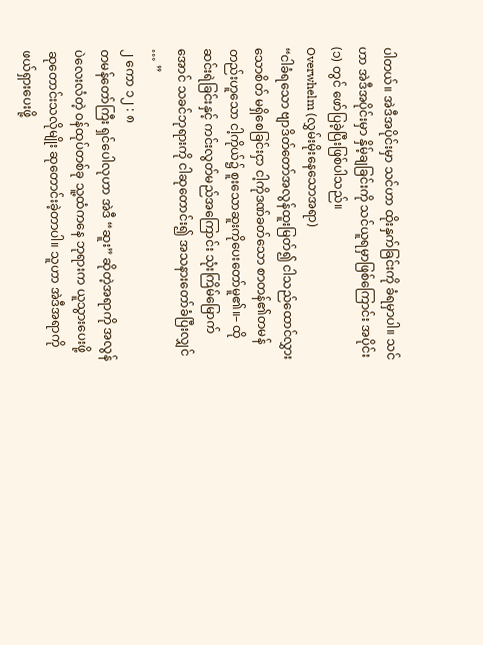ပါတယ်။ အဲဒီအပိုင်းမှာ သင်ဟာ ထိုးနှက်ခြင်းကို ခံရမှာပါ။ သင်ဟာ အဲဒီအပိုင်းမှာ နှိမ့်ချခြင်းကို သင်ယူရမှာဖြစ်ကြောင်း အပိုင်း (၁) တွင် ဖော်ပြခဲ့ပြီးဖြစ်ပါသည်။
Overwhelm (လွှမ်းမိုးနေသောအရာ)
“ငါခံရသော ဗျာဒိတ်တော်အလွန်ထူးမြတ်၍ ငါသည်ထောင်လွှားသောစိတ် မရှိစေခြင်းငှာ ငါ့ကိုဒဏ်ခတ်သော စာတန်၏တမန် တည်းဟူသော ငါ့ကိုယ်၌ စူးသောဆူးကိုပေးတော်မူ၏။– ထိုဆင်းရဲခြင်းနှင့် ကင်းလွတ်မည်အကြောင်း သုံးကြိမ်မြောက်အောင် သခင်ဘုရားကို ငါဆုတောင်း၍ အသနားတော်ခံပြီးလျှင် … ”
၂ ကော ၁၂ : ၈
တမန်တော်ကြီး ရှင်ပေါလုဟာ အဲဒီ “ဆူး” ဆိုတဲ့အရာကို အလွန်ပဲလေးလံတဲ့ ဝန်ထုပ်တစ်ခု သူ့ထံကနေ ဘုရားက ယူသွားပေးဖို့ ဆုတောင်းသလိုမျိုး ဆုတောင်းခဲ့တာပါ။ သူဟာ အဲဒီအရာကို ဖယ်ရှားပေးဖို့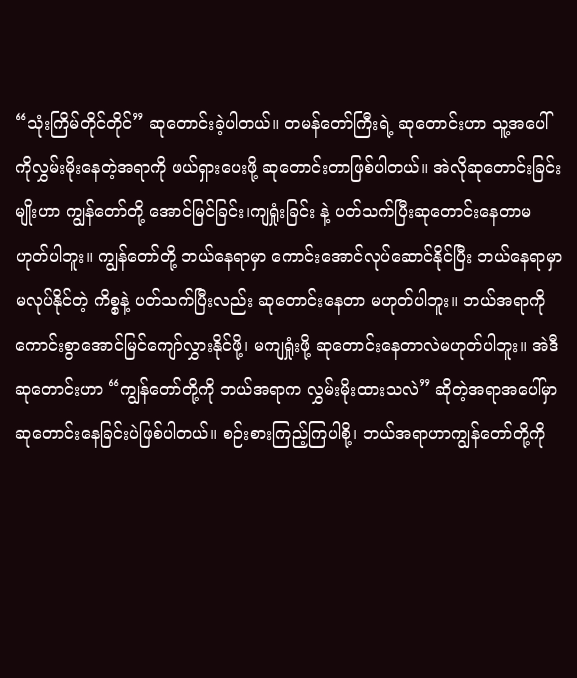“သုံးကြိမ်တိုင်တိုင်” ဆုတောင်းခဲ့ပါတယ်။ တမန်တော်ကြီးရဲ့ ဆုတောင်းဟာ သူ့အပေါ်ကိုလွှမ်းမိုးနေတဲ့အရာကို ဖယ်ရှားပေးဖို့ ဆုတောင်းတာဖြစ်ပါတယ်။ အဲလိုဆုတောင်းခြင်းမျိုးဟာ ကျွန်တော်တို့ အောင်မြင်ခြင်း၊ကျရှုံးခြင်း နဲ့ ပတ်သက်ပြီးဆုတောင်းနေတာမဟုတ်ပါဘူး။ ကျွန်တော်တို့ ဘယ်နေရာမှာ ကောင်းအောင်လုပ်ဆောင်နိုင်ပြီး ဘယ်နေရာမှာ မလုပ်နိုင်တဲ့ ကိစ္စနဲ့ ပတ်သက်ပြီးလည်း ဆုတောင်းနေတာ မဟုတ်ပါဘူး။ ဘယ်အရာကိုကောင်းစွာအောင်မြင်ကျော်လွှားနိုင်ဖို့၊ မကျရှုံးဖို့ ဆုတောင်းနေတာလဲမဟုတ်ပါဘူး။ အဲဒီ ဆုတောင်းဟာ “ကျွန်တော်တို့ကို ဘယ်အရာက လွှမ်းမိုးထားသလဲ” ဆိုတဲ့အရာအပေါ်မှာ ဆုတောင်းနေခြင်းပဲဖြစ်ပါတယ်။ စဉ်းစားကြည့်ကြပါစို့၊ ဘယ်အရာဟာကျွန်တော်တို့ကို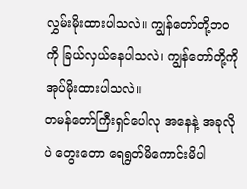လွှမ်းမိုးထားပါသလဲ။ ကျွန်တော်တို့ဘဝကို ခြယ်လှယ်နေပါသလဲ၊ ကျွန်တော်တို့ကို အုပ်မိုးထားပါသလဲ။
တမန်တော်ကြီးရှင်ပေါလု အနေနဲ့ အခုလိုပဲ တွေးတော ရေရွတ်မိကောင်းမိပါ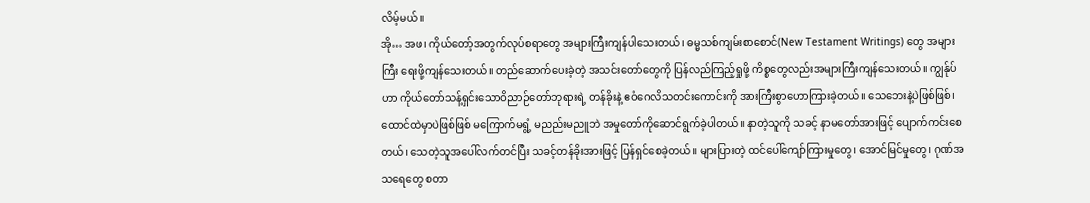လိမ့်မယ်။
အို… အဖ၊ ကိုယ်တော့်အတွက်လုပ်စရာတွေ အများကြီးကျန်ပါသေးတယ်၊ ဓမ္မသစ်ကျမ်းစာစောင်(New Testament Writings) တွေ အများကြီး ရေးဖို့ကျန်သေးတယ်။ တည်ဆောက်ပေးခဲ့တဲ့ အသင်းတော်တွေကို ပြန်လည်ကြည့်ရှုဖို့ ကိစ္စတွေလည်းအများကြီးကျန်သေးတယ်။ ကျွန်ုပ်ဟာ ကိုယ်တော်သန့်ရှင်းသောဝိညာဉ်တော်ဘုရားရဲ့ တန်ခိုးနဲ့ ဧဝံဂေလိသတင်းကောင်းကို အားကြီးစွာဟောကြားခဲ့တယ်။ သေဘေးနဲ့ပဲဖြစ်ဖြစ်၊ ထောင်ထဲမှာပဲဖြစ်ဖြစ် မကြောက်မရွံ့ မညည်းမညူဘဲ အမှုတော်ကိုဆောင်ရွက်ခဲ့ပါတယ်။ နာတဲ့သူကို သခင့် နာမတော်အားဖြင့် ပျောက်ကင်းစေတယ်၊ သေတဲ့သူအပေါ်လက်တင်ပြီး သခင့်တန်ခိုးအားဖြင့် ပြန်ရှင်စေခဲ့တယ်။ များပြားတဲ့ ထင်ပေါ်ကျော်ကြားမှုတွေ၊ အောင်မြင်မှုတွေ၊ ဂုဏ်အသရေတွေ စတာ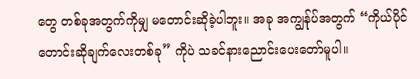တွေ တစ်ခုအတွက်ကိုမျှ မတောင်းဆိုခဲ့ပါဘူး။ အခု အကျွန်ုပ်အတွက် “ကိုယ်ပိုင်တောင်းဆိုချက်လေးတစ်ခု” ကိုပဲ သခင်နားညောင်းပေးတော်မူပါ။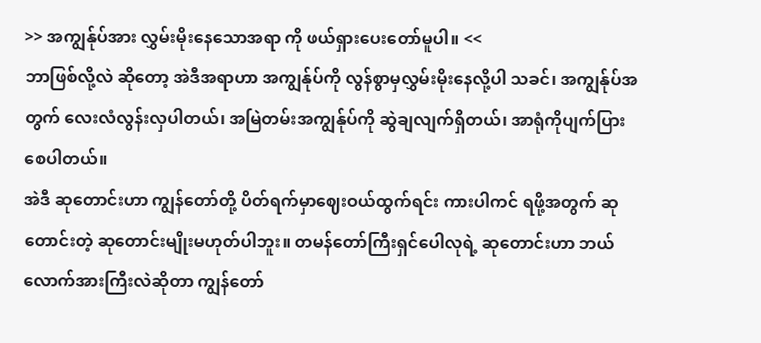>> အကျွန်ုပ်အား လွှမ်းမိုးနေသောအရာ ကို ဖယ်ရှားပေးတော်မူပါ။ <<
ဘာဖြစ်လို့လဲ ဆိုတော့ အဲဒီအရာဟာ အကျွန်ုပ်ကို လွန်စွာမှလွှမ်းမိုးနေလို့ပါ သခင်၊ အကျွန်ုပ်အတွက် လေးလံလွန်းလှပါတယ်၊ အမြဲတမ်းအကျွန်ုပ်ကို ဆွဲချလျက်ရှိတယ်၊ အာရုံကိုပျက်ပြားစေပါတယ်။
အဲဒီ ဆုတောင်းဟာ ကျွန်တော်တို့ ပိတ်ရက်မှာဈေးဝယ်ထွက်ရင်း ကားပါကင် ရဖို့အတွက် ဆုတောင်းတဲ့ ဆုတောင်းမျိုးမဟုတ်ပါဘူး။ တမန်တော်ကြီးရှင်ပေါလုရဲ့ ဆုတောင်းဟာ ဘယ်လောက်အားကြီးလဲဆိုတာ ကျွန်တော်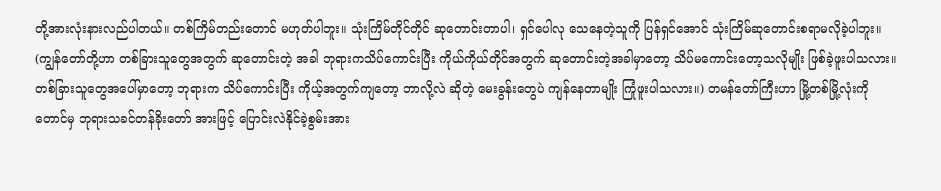တို့အားလုံးနားလည်ပါတယ်။ တစ်ကြိမ်တည်းတောင် မဟုတ်ပါဘူး။ သုံးကြိမ်တိုင်တိုင် ဆုတောင်းတာပါ၊ ရှင်ပေါလု သေနေတဲ့သူကို ပြန်ရှင်အောင် သုံးကြိမ်ဆုတောင်းစရာမလိုခဲ့ပါဘူး။ (ကျွန်တော်တို့ဟာ တစ်ခြားသူတွေအတွက် ဆုတောင်းတဲ့ အခါ ဘုရားကသိပ်ကောင်းပြီး ကိုယ်ကိုယ်တိုင်အတွက် ဆုတောင်းတဲ့အခါမှာတော့ သိပ်မကောင်းတော့သလိုမျိုး ဖြစ်ခဲ့ဖူးပါသလား။ တစ်ခြားသူတွေအပေါ်မှာတော့ ဘုရားက သိပ်ကောင်းပြီး ကိုယ့်အတွက်ကျတော့ ဘာလို့လဲ ဆိုတဲ့ မေးခွန်းတွေပဲ ကျန်နေတာမျိုး ကြုံဖူးပါသလား။) တမန်တော်ကြီးဟာ မြို့တစ်မြို့လုံးကိုတောင်မှ ဘုရားသခင်တန်ခိုးတော် အားဖြင့် ပြောင်းလဲနိုင်ခဲ့စွမ်းအား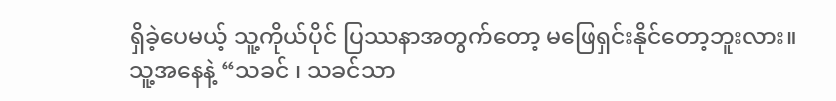ရှိခဲ့ပေမယ့် သူ့ကိုယ်ပိုင် ပြဿနာအတွက်တော့ မဖြေရှင်းနိုင်တော့ဘူးလား။ သူ့အနေနဲ့ “သခင် ၊ သခင်သာ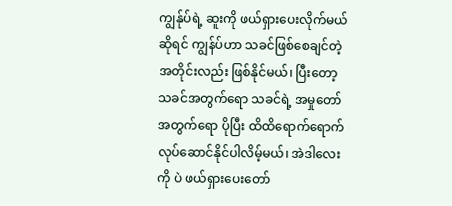ကျွန်ုပ်ရဲ့ ဆူးကို ဖယ်ရှားပေးလိုက်မယ်ဆိုရင် ကျွန်ပ်ဟာ သခင်ဖြစ်စေချင်တဲ့အတိုင်းလည်း ဖြစ်နိုင်မယ်၊ ပြီးတော့ သခင်အတွက်ရော သခင်ရဲ့ အမှုတော်အတွက်ရော ပိုပြီး ထိထိရောက်ရောက် လုပ်ဆောင်နိုင်ပါလိမ့်မယ်၊ အဲဒါလေးကို ပဲ ဖယ်ရှားပေးတော်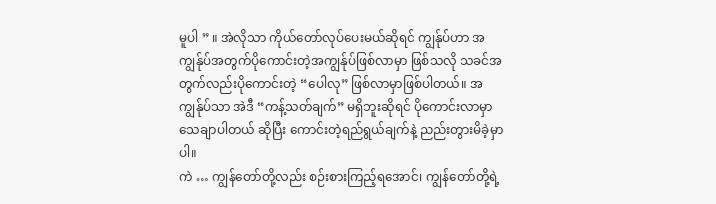မူပါ ” ။ အဲလိုသာ ကိုယ်တော်လုပ်ပေးမယ်ဆိုရင် ကျွန်ုပ်ဟာ အကျွန်ုပ်အတွက်ပိုကောင်းတဲ့အကျွန်ုပ်ဖြစ်လာမှာ ဖြစ်သလို သခင်အတွက်လည်းပိုကောင်းတဲ့ “ပေါလု” ဖြစ်လာမှာဖြစ်ပါတယ်။ အကျွန်ုပ်သာ အဲဒီ “ကန့်သတ်ချက်” မရှိဘူးဆိုရင် ပိုကောင်းလာမှာသေချာပါတယ် ဆိုပြီး ကောင်းတဲ့ရည်ရွယ်ချက်နဲ့ ညည်းတွားမိခဲ့မှာပါ။
ကဲ … ကျွန်တော်တို့လည်း စဉ်းစားကြည့်ရအောင်၊ ကျွန်တော်တို့ရဲ့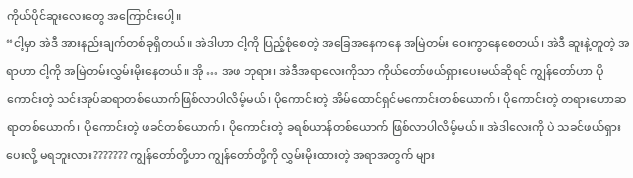ကိုယ်ပိုင်ဆူးလေးတွေ အကြောင်းပေါ့။
“ငါ့မှာ အဲဒီ အားနည်းချက်တစ်ခုရှိတယ်။ အဲဒါဟာ ငါ့ကို ပြည့်စုံစေတဲ့ အခြေအနေကနေ အမြဲတမ်း ဝေးကွာနေစေတယ်၊ အဲဒီ ဆူးနဲ့တူတဲ့ အရာဟာ ငါ့ကို အမြဲတမ်းလွှမ်းမိုးနေတယ်။ အို … အဖ ဘုရား၊ အဲဒီအရာလေးကိုသာ ကိုယ်တော်ဖယ်ရှားပေးမယ်ဆိုရင် ကျွန်တော်ဟာ ပိုကောင်းတဲ့ သင်းအုပ်ဆရာတစ်ယောက်ဖြစ်လာပါလိမ့်မယ်၊ ပိုကောင်းတဲ့ အိမ်ထောင်ရှင်မကောင်းတစ်ယောက်၊ ပိုကောင်းတဲ့ တရားဟောဆရာတစ်ယောက်၊ ပိုကောင်းတဲ့ ဖခင်တစ်ယောက်၊ ပိုကောင်းတဲ့ ခရစ်ယာန်တစ်ယောက် ဖြစ်လာပါလိမ့်မယ်။ အဲဒါလေးကို ပဲ သခင်ဖယ်ရှားပေးလို့ မရဘူးလား??????? ကျွန်တော်တို့ဟာ ကျွန်တော်တို့ကို လွှမ်းမိုးထားတဲ့ အရာအတွက် များ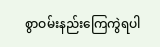စွာဝမ်းနည်းကြေကွဲရပါ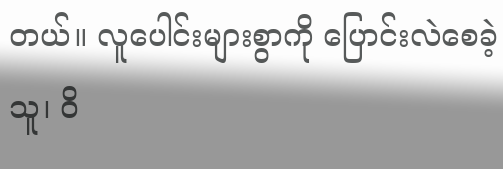တယ်။ လူပေါင်းများစွာကို ပြောင်းလဲစေခဲ့သူ၊ ဝိ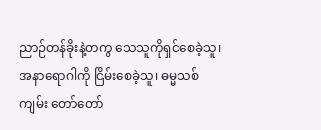ညာဉ်တန်ခိုးနဲ့တကွ သေသူကိုရှင်စေခဲ့သူ၊ အနာရောဂါကို ငြိမ်းစေခဲ့သူ၊ ဓမ္မသစ်ကျမ်း တော်တော်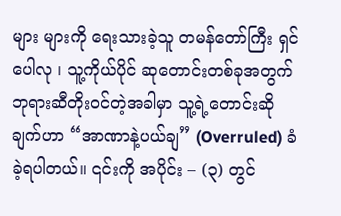များ များကို ရေးသားခဲ့သူ တမန်တော်ကြီး ရှင်ပေါလု ၊ သူ့ကိုယ်ပိုင် ဆုတောင်းတစ်ခုအတွက် ဘုရားဆီတိုးဝင်တဲ့အခါမှာ သူ့ရဲ့တောင်းဆိုချက်ဟာ “အာဏာနဲ့ပယ်ချ” (Overruled) ခံခဲ့ရပါတယ်။ ၎င်းကို အပိုင်း – (၃) တွင်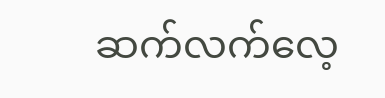ဆက်လက်လေ့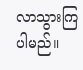လာသွားကြပါမည်။